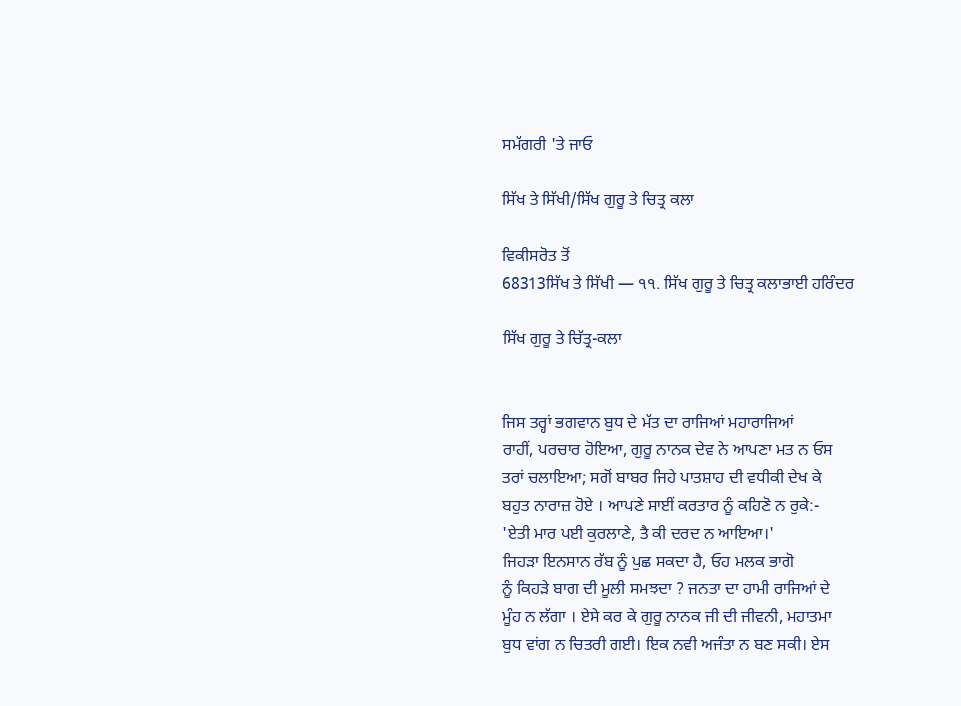ਸਮੱਗਰੀ 'ਤੇ ਜਾਓ

ਸਿੱਖ ਤੇ ਸਿੱਖੀ/ਸਿੱਖ ਗੁਰੂ ਤੇ ਚਿਤ੍ਰ ਕਲਾ

ਵਿਕੀਸਰੋਤ ਤੋਂ
68313ਸਿੱਖ ਤੇ ਸਿੱਖੀ — ੧੧. ਸਿੱਖ ਗੁਰੂ ਤੇ ਚਿਤ੍ਰ ਕਲਾਭਾਈ ਹਰਿੰਦਰ

ਸਿੱਖ ਗੁਰੂ ਤੇ ਚਿੱਤ੍ਰ-ਕਲਾ


ਜਿਸ ਤਰ੍ਹਾਂ ਭਗਵਾਨ ਬੁਧ ਦੇ ਮੱਤ ਦਾ ਰਾਜਿਆਂ ਮਹਾਰਾਜਿਆਂ
ਰਾਹੀਂ, ਪਰਚਾਰ ਹੋਇਆ, ਗੁਰੂ ਨਾਨਕ ਦੇਵ ਨੇ ਆਪਣਾ ਮਤ ਨ ਓਸ
ਤਰਾਂ ਚਲਾਇਆ; ਸਗੋਂ ਬਾਬਰ ਜਿਹੇ ਪਾਤਸ਼ਾਹ ਦੀ ਵਧੀਕੀ ਦੇਖ ਕੇ
ਬਹੁਤ ਨਾਰਾਜ਼ ਹੋਏ । ਆਪਣੇ ਸਾਈਂ ਕਰਤਾਰ ਨੂੰ ਕਹਿਣੋ ਨ ਰੁਕੇ:-
'ਏਤੀ ਮਾਰ ਪਈ ਕੁਰਲਾਣੇ, ਤੈ ਕੀ ਦਰਦ ਨ ਆਇਆ।'
ਜਿਹੜਾ ਇਨਸਾਨ ਰੱਬ ਨੂੰ ਪੁਛ ਸਕਦਾ ਹੈ, ਓਹ ਮਲਕ ਭਾਗੋ
ਨੂੰ ਕਿਹੜੇ ਬਾਗ ਦੀ ਮੂਲੀ ਸਮਝਦਾ ? ਜਨਤਾ ਦਾ ਹਾਮੀ ਰਾਜਿਆਂ ਦੇ
ਮੂੰਹ ਨ ਲੱਗਾ । ਏਸੇ ਕਰ ਕੇ ਗੁਰੂ ਨਾਨਕ ਜੀ ਦੀ ਜੀਵਨੀ, ਮਹਾਤਮਾ
ਬੁਧ ਵਾਂਗ ਨ ਚਿਤਰੀ ਗਈ। ਇਕ ਨਵੀ ਅਜੰਤਾ ਨ ਬਣ ਸਕੀ। ਏਸ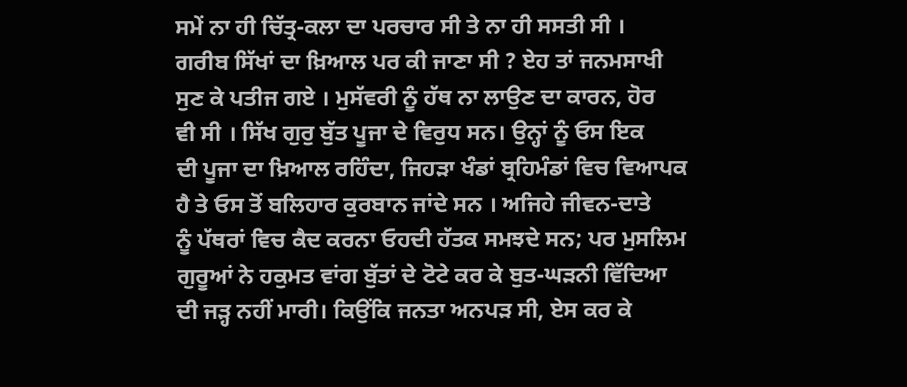ਸਮੇਂ ਨਾ ਹੀ ਚਿੱਤ੍ਰ-ਕਲਾ ਦਾ ਪਰਚਾਰ ਸੀ ਤੇ ਨਾ ਹੀ ਸਸਤੀ ਸੀ ।
ਗਰੀਬ ਸਿੱਖਾਂ ਦਾ ਖ਼ਿਆਲ ਪਰ ਕੀ ਜਾਣਾ ਸੀ ? ਏਹ ਤਾਂ ਜਨਮਸਾਖੀ
ਸੁਣ ਕੇ ਪਤੀਜ ਗਏ । ਮੁਸੱਵਰੀ ਨੂੰ ਹੱਥ ਨਾ ਲਾਉਣ ਦਾ ਕਾਰਨ, ਹੋਰ
ਵੀ ਸੀ । ਸਿੱਖ ਗੁਰੁ ਬੁੱਤ ਪੂਜਾ ਦੇ ਵਿਰੁਧ ਸਨ। ਉਨ੍ਹਾਂ ਨੂੰ ਓਸ ਇਕ
ਦੀ ਪੂਜਾ ਦਾ ਖ਼ਿਆਲ ਰਹਿੰਦਾ, ਜਿਹੜਾ ਖੰਡਾਂ ਬ੍ਰਹਿਮੰਡਾਂ ਵਿਚ ਵਿਆਪਕ
ਹੈ ਤੇ ਓਸ ਤੋਂ ਬਲਿਹਾਰ ਕੁਰਬਾਨ ਜਾਂਦੇ ਸਨ । ਅਜਿਹੇ ਜੀਵਨ-ਦਾਤੇ
ਨੂੰ ਪੱਥਰਾਂ ਵਿਚ ਕੈਦ ਕਰਨਾ ਓਹਦੀ ਹੱਤਕ ਸਮਝਦੇ ਸਨ; ਪਰ ਮੁਸਲਿਮ
ਗੁਰੂਆਂ ਨੇ ਹਕੁਮਤ ਵਾਂਗ ਬੁੱਤਾਂ ਦੇ ਟੋਟੇ ਕਰ ਕੇ ਬੁਤ-ਘੜਨੀ ਵਿੱਦਿਆ
ਦੀ ਜੜ੍ਹ ਨਹੀਂ ਮਾਰੀ। ਕਿਉਂਕਿ ਜਨਤਾ ਅਨਪੜ ਸੀ, ਏਸ ਕਰ ਕੇ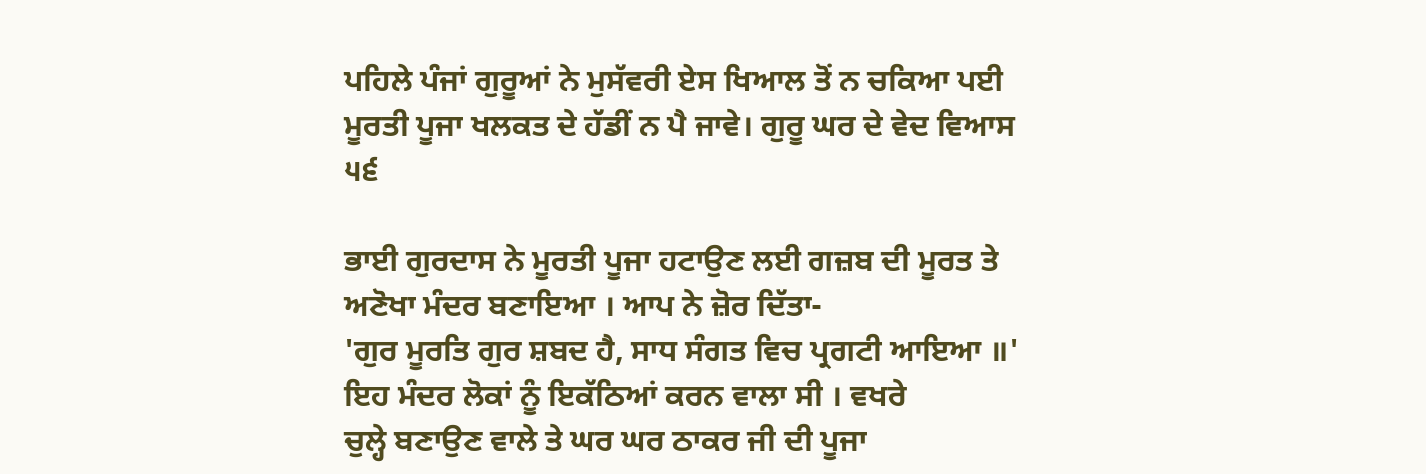ਪਹਿਲੇ ਪੰਜਾਂ ਗੁਰੂਆਂ ਨੇ ਮੁਸੱਵਰੀ ਏਸ ਖਿਆਲ ਤੋਂ ਨ ਚਕਿਆ ਪਈ
ਮੂਰਤੀ ਪੂਜਾ ਖਲਕਤ ਦੇ ਹੱਡੀਂ ਨ ਪੈ ਜਾਵੇ। ਗੁਰੂ ਘਰ ਦੇ ਵੇਦ ਵਿਆਸ
੫੬

ਭਾਈ ਗੁਰਦਾਸ ਨੇ ਮੂਰਤੀ ਪੂਜਾ ਹਟਾਉਣ ਲਈ ਗਜ਼ਬ ਦੀ ਮੂਰਤ ਤੇ
ਅਣੋਖਾ ਮੰਦਰ ਬਣਾਇਆ । ਆਪ ਨੇ ਜ਼ੋਰ ਦਿੱਤਾ-
'ਗੁਰ ਮੂਰਤਿ ਗੁਰ ਸ਼ਬਦ ਹੈ, ਸਾਧ ਸੰਗਤ ਵਿਚ ਪ੍ਰਗਟੀ ਆਇਆ ॥'
ਇਹ ਮੰਦਰ ਲੋਕਾਂ ਨੂੰ ਇਕੱਠਿਆਂ ਕਰਨ ਵਾਲਾ ਸੀ । ਵਖਰੇ
ਚੁਲ੍ਹੇ ਬਣਾਉਣ ਵਾਲੇ ਤੇ ਘਰ ਘਰ ਠਾਕਰ ਜੀ ਦੀ ਪੂਜਾ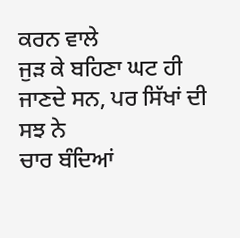ਕਰਨ ਵਾਲੇ
ਜੁੜ ਕੇ ਬਹਿਣਾ ਘਟ ਹੀ ਜਾਣਦੇ ਸਨ, ਪਰ ਸਿੱਖਾਂ ਦੀ ਸਝ ਨੇ
ਚਾਰ ਬੰਦਿਆਂ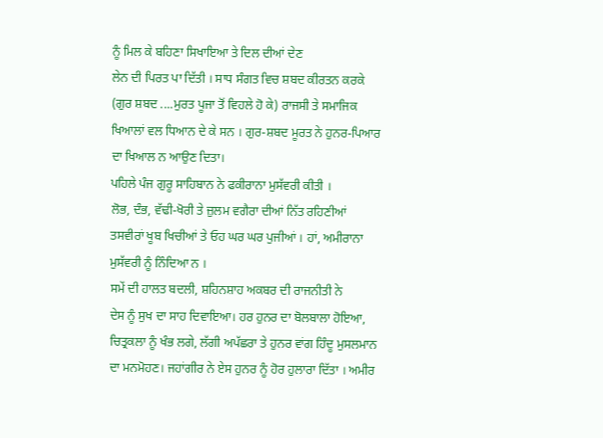ਨੂੰ ਮਿਲ ਕੇ ਬਹਿਣਾ ਸਿਖਾਇਆ ਤੇ ਦਿਲ ਦੀਆਂ ਦੇਣ
ਲੇਨ ਦੀ ਪਿਰਤ ਪਾ ਦਿੱਤੀ । ਸਾਧ ਸੰਗਤ ਵਿਚ ਸ਼ਬਦ ਕੀਰਤਨ ਕਰਕੇ
(ਗੁਰ ਸ਼ਬਦ ....ਮੁਰਤ ਪੂਜਾ ਤੋਂ ਵਿਹਲੇ ਹੋ ਕੇ) ਰਾਜਸੀ ਤੇ ਸਮਾਜਿਕ
ਖਿਆਲਾਂ ਵਲ ਧਿਆਨ ਦੇ ਕੇ ਸਨ । ਗੁਰ-ਸ਼ਬਦ ਮੂਰਤ ਨੇ ਹੁਨਰ-ਪਿਆਰ
ਦਾ ਖਿਆਲ ਨ ਆਉਣ ਦਿਤਾ।
ਪਹਿਲੇ ਪੰਜ ਗੁਰੂ ਸਾਹਿਬਾਨ ਨੇ ਫਕੀਰਾਨਾ ਮੁਸੱਵਰੀ ਕੀਤੀ ।
ਲੋਭ, ਦੰਭ, ਵੱਢੀ-ਖੋਰੀ ਤੇ ਜ਼ੁਲਮ ਵਗੈਰਾ ਦੀਆਂ ਨਿੱਤ ਰਹਿਣੀਆਂ
ਤਸਵੀਰਾਂ ਖੂਬ ਖਿਚੀਆਂ ਤੇ ਓਹ ਘਰ ਘਰ ਪੁਜੀਆਂ । ਹਾਂ, ਅਮੀਰਾਨਾ
ਮੁਸੱਵਰੀ ਨੂੰ ਨਿੰਦਿਆ ਨ ।
ਸਮੇਂ ਦੀ ਹਾਲਤ ਬਦਲੀ, ਸ਼ਹਿਨਸ਼ਾਹ ਅਕਬਰ ਦੀ ਰਾਜਨੀਤੀ ਨੇ
ਦੇਸ ਨੂੰ ਸੁਖ ਦਾ ਸਾਹ ਦਿਵਾਇਆ। ਹਰ ਹੁਨਰ ਦਾ ਬੋਲਬਾਲਾ ਹੋਇਆ,
ਚਿਤ੍ਰਕਲਾ ਨੂੰ ਖੰਭ ਲਗੇ, ਲੱਗੀ ਅਪੱਛਰਾ ਤੇ ਹੁਨਰ ਵਾਂਗ ਹਿੰਦੂ ਮੁਸਲਮਾਨ
ਦਾ ਮਨਮੋਹਣ। ਜਹਾਂਗੀਰ ਨੇ ਏਸ ਹੁਨਰ ਨੂੰ ਹੋਰ ਹੁਲਾਰਾ ਦਿੱਤਾ । ਅਮੀਰ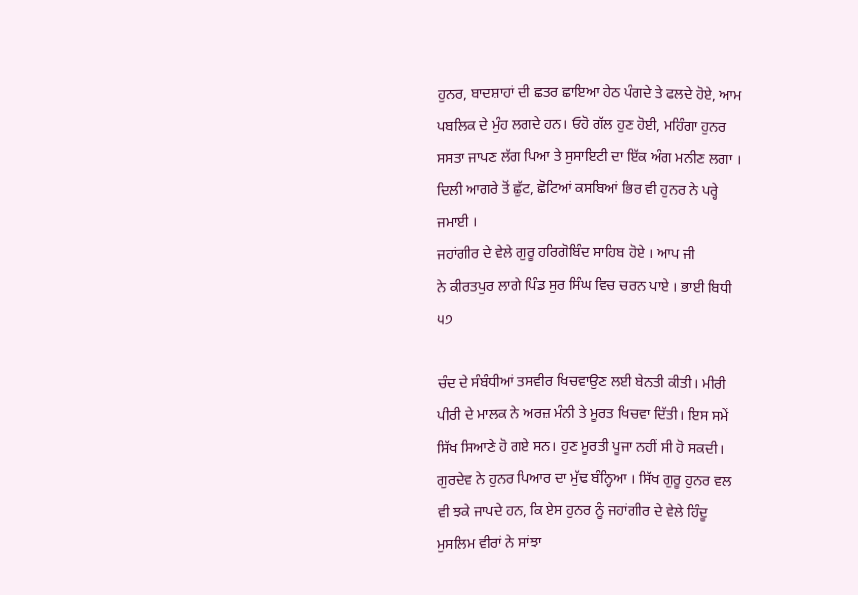ਹੁਨਰ, ਬਾਦਸ਼ਾਹਾਂ ਦੀ ਛਤਰ ਛਾਇਆ ਹੇਠ ਪੰਗਦੇ ਤੇ ਫਲਦੇ ਹੋਏ, ਆਮ
ਪਬਲਿਕ ਦੇ ਮੁੰਹ ਲਗਦੇ ਹਨ। ਓਹੋ ਗੱਲ ਹੁਣ ਹੋਈ, ਮਹਿੰਗਾ ਹੁਨਰ
ਸਸਤਾ ਜਾਪਣ ਲੱਗ ਪਿਆ ਤੇ ਸੁਸਾਇਟੀ ਦਾ ਇੱਕ ਅੰਗ ਮਨੀਣ ਲਗਾ ।
ਦਿਲੀ ਆਗਰੇ ਤੋਂ ਛੁੱਟ, ਛੋਟਿਆਂ ਕਸਬਿਆਂ ਭਿਰ ਵੀ ਹੁਨਰ ਨੇ ਪਰ੍ਹੇ
ਜਮਾਈ ।
ਜਹਾਂਗੀਰ ਦੇ ਵੇਲੇ ਗੁਰੂ ਹਰਿਗੋਬਿੰਦ ਸਾਹਿਬ ਹੋਏ । ਆਪ ਜੀ
ਨੇ ਕੀਰਤਪੁਰ ਲਾਗੇ ਪਿੰਡ ਸੁਰ ਸਿੰਘ ਵਿਚ ਚਰਨ ਪਾਏ । ਭਾਈ ਬਿਧੀ
੫੭

ਚੰਦ ਦੇ ਸੰਬੰਧੀਆਂ ਤਸਵੀਰ ਖਿਚਵਾਉਣ ਲਈ ਬੇਨਤੀ ਕੀਤੀ। ਮੀਰੀ
ਪੀਰੀ ਦੇ ਮਾਲਕ ਨੇ ਅਰਜ਼ ਮੰਨੀ ਤੇ ਮੂਰਤ ਖਿਚਵਾ ਦਿੱਤੀ। ਇਸ ਸਮੇਂ
ਸਿੱਖ ਸਿਆਣੇ ਹੋ ਗਏ ਸਨ। ਹੁਣ ਮੂਰਤੀ ਪੂਜਾ ਨਹੀਂ ਸੀ ਹੋ ਸਕਦੀ।
ਗੁਰਦੇਵ ਨੇ ਹੁਨਰ ਪਿਆਰ ਦਾ ਮੁੱਢ ਬੰਨ੍ਹਿਆ । ਸਿੱਖ ਗੁਰੂ ਹੁਨਰ ਵਲ
ਵੀ ਝਕੇ ਜਾਪਦੇ ਹਨ, ਕਿ ਏਸ ਹੁਨਰ ਨੂੰ ਜਹਾਂਗੀਰ ਦੇ ਵੇਲੇ ਹਿੰਦੂ
ਮੁਸਲਿਮ ਵੀਰਾਂ ਨੇ ਸਾਂਝਾ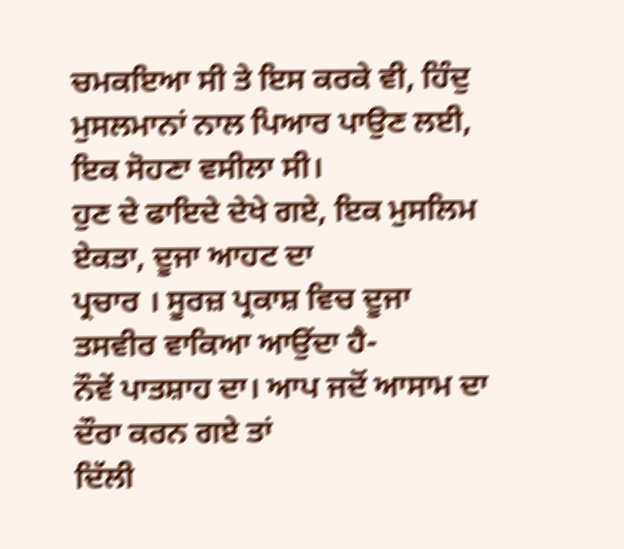ਚਮਕਇਆ ਸੀ ਤੇ ਇਸ ਕਰਕੇ ਵੀ, ਹਿੰਦੁ
ਮੁਸਲਮਾਨਾਂ ਨਾਲ ਪਿਆਰ ਪਾਉਣ ਲਈ, ਇਕ ਸੋਹਣਾ ਵਸੀਲਾ ਸੀ।
ਹੁਣ ਦੇ ਫਾਇਦੇ ਦੇਖੇ ਗਏ, ਇਕ ਮੁਸਲਿਮ ਏਕਤਾ, ਦੂਜਾ ਆਹਟ ਦਾ
ਪ੍ਰਚਾਰ । ਸੂਰਜ਼ ਪ੍ਰਕਾਸ਼ ਵਿਚ ਦੂਜਾ ਤਸਵੀਰ ਵਾਕਿਆ ਆਉਂਦਾ ਹੈ-
ਨੌਵੇਂ ਪਾਤਸ਼ਾਹ ਦਾ। ਆਪ ਜਦੋਂ ਆਸਾਮ ਦਾ ਦੌਰਾ ਕਰਨ ਗਏ ਤਾਂ
ਦਿੱਲੀ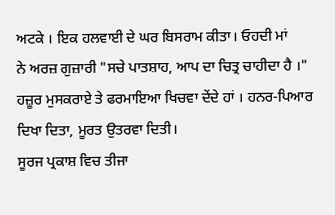ਅਟਕੇ । ਇਕ ਹਲਵਾਈ ਦੇ ਘਰ ਬਿਸਰਾਮ ਕੀਤਾ। ਓਹਦੀ ਮਾਂ
ਨੇ ਅਰਜ਼ ਗੁਜ਼ਾਰੀ "ਸਚੇ ਪਾਤਸ਼ਾਹ, ਆਪ ਦਾ ਚਿਤ੍ਰ ਚਾਹੀਦਾ ਹੈ ।"
ਹਜ਼ੂਰ ਮੁਸਕਰਾਏ ਤੇ ਫਰਮਾਇਆ ਖਿਚਵਾ ਦੇਂਦੇ ਹਾਂ । ਹਨਰ-ਪਿਆਰ
ਦਿਖਾ ਦਿਤਾ, ਮੂਰਤ ਉਤਰਵਾ ਦਿਤੀ।
ਸੂਰਜ ਪ੍ਰਕਾਸ਼ ਵਿਚ ਤੀਜਾ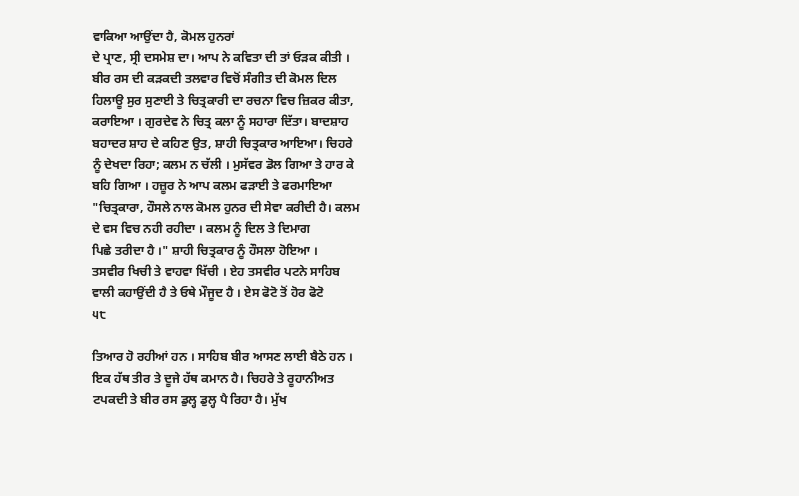ਵਾਕਿਆ ਆਉਂਦਾ ਹੈ, ਕੋਮਲ ਹੁਨਰਾਂ
ਦੇ ਪ੍ਰਾਣ, ਸ੍ਰੀ ਦਸਮੇਸ਼ ਦਾ। ਆਪ ਨੇ ਕਵਿਤਾ ਦੀ ਤਾਂ ਓੜਕ ਕੀਤੀ ।
ਬੀਰ ਰਸ ਦੀ ਕੜਕਦੀ ਤਲਵਾਰ ਵਿਚੋਂ ਸੰਗੀਤ ਦੀ ਕੋਮਲ ਦਿਲ
ਹਿਲਾਊ ਸੁਰ ਸੁਣਾਈ ਤੇ ਚਿਤ੍ਰਕਾਰੀ ਦਾ ਰਚਨਾ ਵਿਚ ਜ਼ਿਕਰ ਕੀਤਾ,
ਕਰਾਇਆ । ਗੁਰਦੇਵ ਨੇ ਚਿਤ੍ਰ ਕਲਾ ਨੂੰ ਸਹਾਰਾ ਦਿੱਤਾ। ਬਾਦਸ਼ਾਹ
ਬਹਾਦਰ ਸ਼ਾਹ ਦੇ ਕਹਿਣ ਉਤ, ਸ਼ਾਹੀ ਚਿਤ੍ਰਕਾਰ ਆਇਆ। ਚਿਹਰੇ
ਨੂੰ ਦੇਖਦਾ ਰਿਹਾ; ਕਲਮ ਨ ਚੱਲੀ । ਮੁਸੱਵਰ ਡੋਲ ਗਿਆ ਤੇ ਹਾਰ ਕੇ
ਬਹਿ ਗਿਆ । ਹਜ਼ੂਰ ਨੇ ਆਪ ਕਲਮ ਫੜਾਈ ਤੇ ਫਰਮਾਇਆ
"ਚਿਤ੍ਰਕਾਰਾ, ਹੌਸਲੇ ਨਾਲ ਕੋਮਲ ਹੁਨਰ ਦੀ ਸੇਵਾ ਕਰੀਦੀ ਹੈ। ਕਲਮ
ਦੇ ਵਸ ਵਿਚ ਨਹੀ ਰਹੀਦਾ । ਕਲਮ ਨੂੰ ਦਿਲ ਤੇ ਦਿਮਾਗ
ਪਿਛੇ ਤਰੀਦਾ ਹੈ ।" ਸ਼ਾਹੀ ਚਿਤ੍ਰਕਾਰ ਨੂੰ ਹੌਸਲਾ ਹੋਇਆ ।
ਤਸਵੀਰ ਖਿਚੀ ਤੇ ਵਾਹਵਾ ਖਿੱਚੀ । ਏਹ ਤਸਵੀਰ ਪਟਨੇ ਸਾਹਿਬ
ਵਾਲੀ ਕਹਾਉਂਦੀ ਹੈ ਤੇ ਓਥੇ ਮੌਜੂਦ ਹੈ । ਏਸ ਫੋਟੋ ਤੋਂ ਹੋਰ ਫੋਟੋ
੫੮

ਤਿਆਰ ਹੋ ਰਹੀਆਂ ਹਨ । ਸਾਹਿਬ ਬੀਰ ਆਸਣ ਲਾਈ ਬੈਠੇ ਹਨ ।
ਇਕ ਹੱਥ ਤੀਰ ਤੇ ਦੂਜੇ ਹੱਥ ਕਮਾਨ ਹੈ। ਚਿਹਰੇ ਤੇ ਰੂਹਾਨੀਅਤ
ਟਪਕਦੀ ਤੇ ਬੀਰ ਰਸ ਡੁਲ੍ਹ ਡੁਲ੍ਹ ਪੈ ਰਿਹਾ ਹੈ। ਮੁੱਖ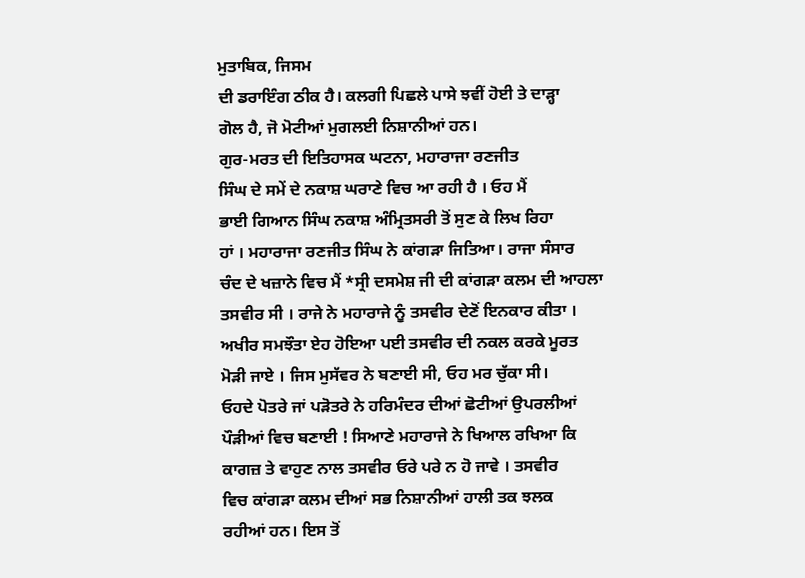ਮੁਤਾਬਿਕ, ਜਿਸਮ
ਦੀ ਡਰਾਇੰਗ ਠੀਕ ਹੈ। ਕਲਗੀ ਪਿਛਲੇ ਪਾਸੇ ਝਵੀਂ ਹੋਈ ਤੇ ਦਾੜ੍ਹਾ
ਗੋਲ ਹੈ, ਜੋ ਮੋਟੀਆਂ ਮੁਗਲਈ ਨਿਸ਼ਾਨੀਆਂ ਹਨ।
ਗੁਰ-ਮਰਤ ਦੀ ਇਤਿਹਾਸਕ ਘਟਨਾ, ਮਹਾਰਾਜਾ ਰਣਜੀਤ
ਸਿੰਘ ਦੇ ਸਮੇਂ ਦੇ ਨਕਾਸ਼ ਘਰਾਣੇ ਵਿਚ ਆ ਰਹੀ ਹੈ । ਓਹ ਮੈਂ
ਭਾਈ ਗਿਆਨ ਸਿੰਘ ਨਕਾਸ਼ ਅੰਮ੍ਰਿਤਸਰੀ ਤੋਂ ਸੁਣ ਕੇ ਲਿਖ ਰਿਹਾ
ਹਾਂ । ਮਹਾਰਾਜਾ ਰਣਜੀਤ ਸਿੰਘ ਨੇ ਕਾਂਗੜਾ ਜਿਤਿਆ। ਰਾਜਾ ਸੰਸਾਰ
ਚੰਦ ਦੇ ਖਜ਼ਾਨੇ ਵਿਚ ਮੈਂ *ਸ੍ਰੀ ਦਸਮੇਸ਼ ਜੀ ਦੀ ਕਾਂਗੜਾ ਕਲਮ ਦੀ ਆਹਲਾ
ਤਸਵੀਰ ਸੀ । ਰਾਜੇ ਨੇ ਮਹਾਰਾਜੇ ਨੂੰ ਤਸਵੀਰ ਦੇਣੋਂ ਇਨਕਾਰ ਕੀਤਾ ।
ਅਖੀਰ ਸਮਝੌਤਾ ਏਹ ਹੋਇਆ ਪਈ ਤਸਵੀਰ ਦੀ ਨਕਲ ਕਰਕੇ ਮੂਰਤ
ਮੋੜੀ ਜਾਏ । ਜਿਸ ਮੁਸੱਵਰ ਨੇ ਬਣਾਈ ਸੀ, ਓਹ ਮਰ ਚੁੱਕਾ ਸੀ।
ਓਹਦੇ ਪੋਤਰੇ ਜਾਂ ਪੜੋਤਰੇ ਨੇ ਹਰਿਮੰਦਰ ਦੀਆਂ ਛੋਟੀਆਂ ਉਪਰਲੀਆਂ
ਪੌੜੀਆਂ ਵਿਚ ਬਣਾਈ ! ਸਿਆਣੇ ਮਹਾਰਾਜੇ ਨੇ ਖਿਆਲ ਰਖਿਆ ਕਿ
ਕਾਗਜ਼ ਤੇ ਵਾਹੁਣ ਨਾਲ ਤਸਵੀਰ ਓਰੇ ਪਰੇ ਨ ਹੋ ਜਾਵੇ । ਤਸਵੀਰ
ਵਿਚ ਕਾਂਗੜਾ ਕਲਮ ਦੀਆਂ ਸਭ ਨਿਸ਼ਾਨੀਆਂ ਹਾਲੀ ਤਕ ਝਲਕ
ਰਹੀਆਂ ਹਨ। ਇਸ ਤੋਂ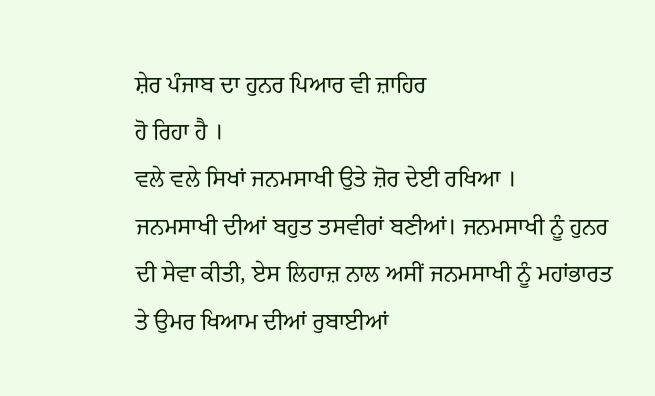ਸ਼ੇਰ ਪੰਜਾਬ ਦਾ ਹੁਨਰ ਪਿਆਰ ਵੀ ਜ਼ਾਹਿਰ
ਹੋ ਰਿਹਾ ਹੈ ।
ਵਲੇ ਵਲੇ ਸਿਖਾਂ ਜਨਮਸਾਖੀ ਉਤੇ ਜ਼ੋਰ ਦੇਈ ਰਖਿਆ ।
ਜਨਮਸਾਖੀ ਦੀਆਂ ਬਹੁਤ ਤਸਵੀਰਾਂ ਬਣੀਆਂ। ਜਨਮਸਾਖੀ ਨੂੰ ਹੁਨਰ
ਦੀ ਸੇਵਾ ਕੀਤੀ, ਏਸ ਲਿਹਾਜ਼ ਨਾਲ ਅਸੀਂ ਜਨਮਸਾਖੀ ਨੂੰ ਮਹਾਂਭਾਰਤ
ਤੇ ਉਮਰ ਖਿਆਮ ਦੀਆਂ ਰੁਬਾਈਆਂ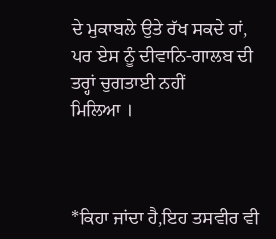ਦੇ ਮੁਕਾਬਲੇ ਉਤੇ ਰੱਖ ਸਕਦੇ ਹਾਂ,
ਪਰ ਏਸ ਨੂੰ ਦੀਵਾਨਿ-ਗਾਲਬ ਦੀ ਤਰ੍ਹਾਂ ਚੁਗਤਾਈ ਨਹੀਂ
ਮਿਲਿਆ ।



*ਕਿਹਾ ਜਾਂਦਾ ਹੈ,ਇਹ ਤਸਵੀਰ ਵੀ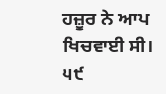ਹਜ਼ੂਰ ਨੇ ਆਪ ਖਿਚਵਾਈ ਸੀ।
੫੯